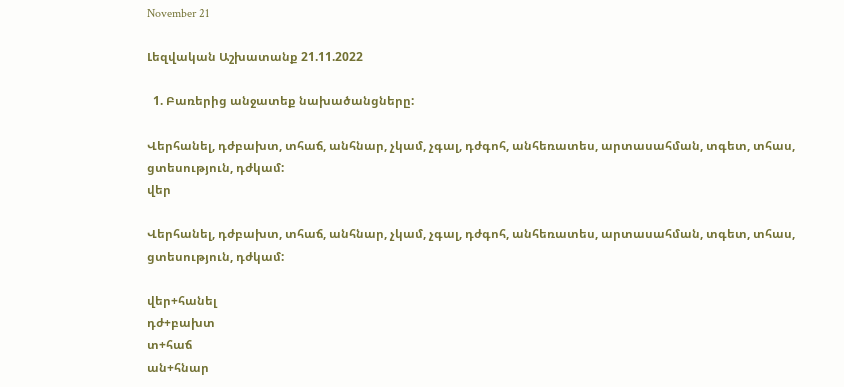November 21

Լեզվական Աշխատանք 21.11.2022

  1. Բառերից անջատեք նախածանցները:

Վերհանել, դժբախտ, տհաճ, անհնար, չկամ, չգալ, դժգոհ, անհեռատես, արտասահման, տգետ, տհաս, ցտեսություն, դժկամ:
վեր

Վերհանել, դժբախտ, տհաճ, անհնար, չկամ, չգալ, դժգոհ, անհեռատես, արտասահման, տգետ, տհաս, ցտեսություն, դժկամ:

վեր+հանել
դժ+բախտ
տ+հաճ
ան+հնար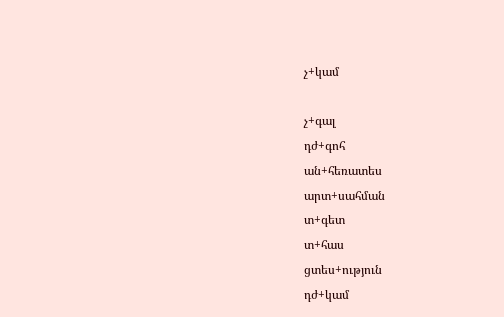չ+կամ

չ+գալ
դժ+գոհ
ան+հեռատես
արտ+սահման
տ+գետ
տ+հաս
ցտես+ություն
դժ+կամ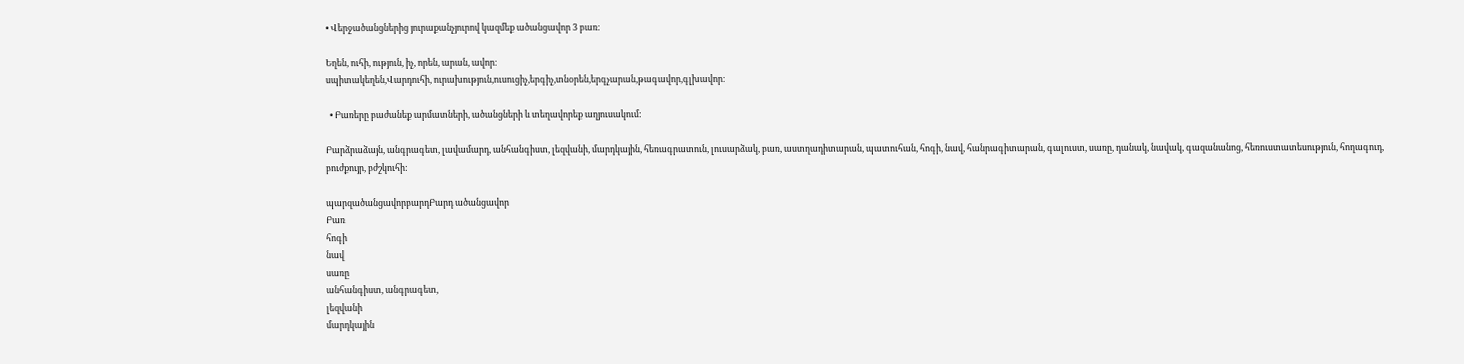• Վերջածանցներից յուրաքանչյուրով կազմեք ածանցավոր 3 բառ։

Եղեն, ուհի, ություն, իչ, որեն, արան, ավոր։
սպիտակեղեն,Վարդուհի, ուրախություն,ուսուցիչ,երգիչ,տնօրեն,երգչարան,թագավոր,գլխավոր։

  • Բառերը բաժանեք արմատների, ածանցների և տեղավորեք աղյուսակում:

Բարձրաձայն, անգրագետ, լավամարդ, անհանգիստ, լեզվանի, մարդկային, հեռագրատուն, լուսարձակ, բառ, աստղադիտարան, պատուհան, հոգի, նավ, հանրագիտարան, գալուստ, սառը, դանակ, նավակ, գազանանոց, հեռուստատեսություն, հողագուդ, բուժքույր, բժշկուհի:

պարզածանցավորբարդԲարդ ածանցավոր
Բառ
հոգի
նավ
սառը
անհանգիստ, անգրագետ,
լեզվանի
մարդկային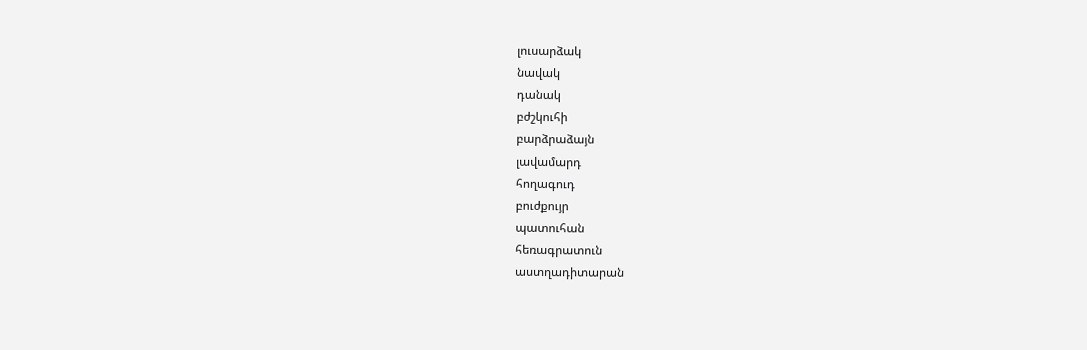լուսարձակ
նավակ
դանակ
բժշկուհի
բարձրաձայն
լավամարդ
հողագուդ
բուժքույր
պատուհան
հեռագրատուն
աստղադիտարան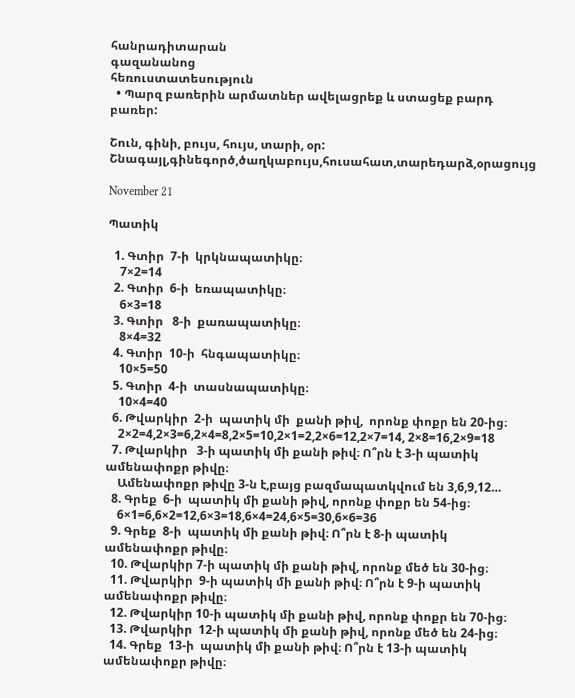հանրադիտարան
գազանանոց
հեռուստատեսություն
  • Պարզ բառերին արմատներ ավելացրեք և ստացեք բարդ բառեր:

Շուն, գինի, բույս, հույս, տարի, օր:
Շնագայլ,գինեգործ,ծաղկաբույս,հուսահատ,տարեդարձ,օրացույց

November 21

Պատիկ

  1. Գտիր  7-ի  կրկնապատիկը։
    7×2=14
  2. Գտիր  6-ի  եռապատիկը։
    6×3=18
  3. Գտիր   8-ի  քառապատիկը։
    8×4=32
  4. Գտիր  10-ի  հնգապատիկը։
    10×5=50
  5. Գտիր  4-ի  տասնապատիկը։
    10×4=40
  6. Թվարկիր  2-ի  պատիկ մի  քանի թիվ,  որոնք փոքր են 20-ից։
    2×2=4,2×3=6,2×4=8,2×5=10,2×1=2,2×6=12,2×7=14, 2×8=16,2×9=18
  7. Թվարկիր   3-ի պատիկ մի քանի թիվ։ Ո՞րն է 3-ի պատիկ ամենափոքր թիվը։
    Ամենափոքր թիվը 3-ն է,բայց բազմապատկվում են 3,6,9,12…
  8. Գրեք  6-ի  պատիկ մի քանի թիվ, որոնք փոքր են 54-ից։
    6×1=6,6×2=12,6×3=18,6×4=24,6×5=30,6×6=36
  9. Գրեք  8-ի  պատիկ մի քանի թիվ։ Ո՞րն է 8-ի պատիկ ամենափոքր թիվը։
  10. Թվարկիր 7-ի պատիկ մի քանի թիվ, որոնք մեծ են 30-ից։
  11. Թվարկիր  9-ի պատիկ մի քանի թիվ։ Ո՞րն է 9-ի պատիկ ամենափոքր թիվը։
  12. Թվարկիր 10-ի պատիկ մի քանի թիվ, որոնք փոքր են 70-ից։
  13. Թվարկիր  12-ի պատիկ մի քանի թիվ, որոնք մեծ են 24-ից։
  14. Գրեք  13-ի  պատիկ մի քանի թիվ։ Ո՞րն է 13-ի պատիկ ամենափոքր թիվը։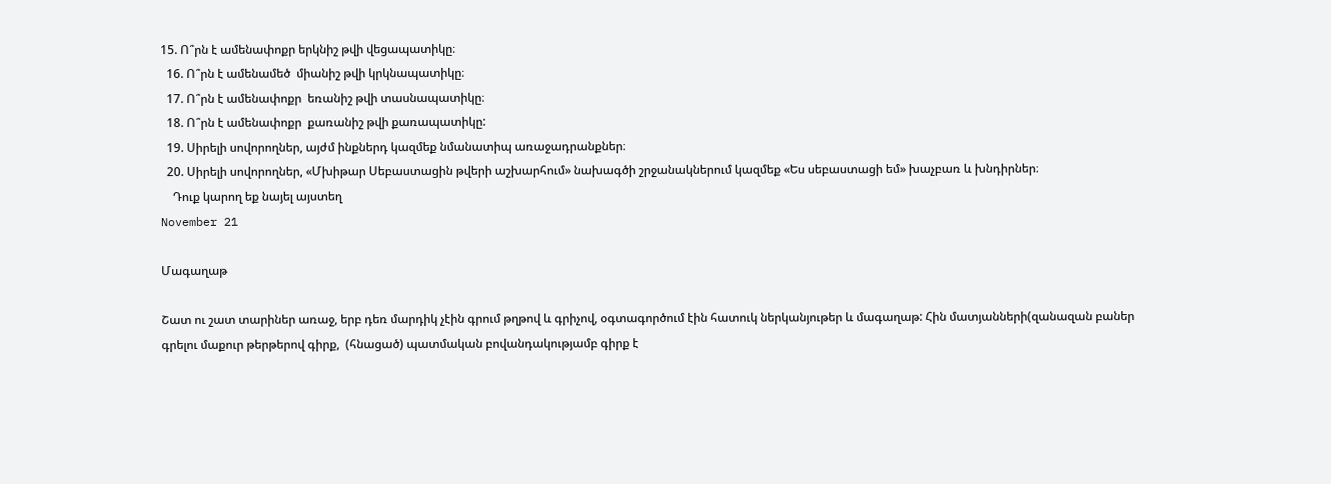15. Ո՞րն է ամենափոքր երկնիշ թվի վեցապատիկը։
  16. Ո՞րն է ամենամեծ  միանիշ թվի կրկնապատիկը։
  17. Ո՞րն է ամենափոքր  եռանիշ թվի տասնապատիկը։
  18. Ո՞րն է ամենափոքր  քառանիշ թվի քառապատիկը:
  19. Սիրելի սովորողներ, այժմ ինքներդ կազմեք նմանատիպ առաջադրանքներ։
  20. Սիրելի սովորողներ, «Մխիթար Սեբաստացին թվերի աշխարհում» նախագծի շրջանակներում կազմեք «Ես սեբաստացի եմ» խաչբառ և խնդիրներ։
    Դուք կարող եք նայել այստեղ
November 21

Մագաղաթ

Շատ ու շատ տարիներ առաջ, երբ դեռ մարդիկ չէին գրում թղթով և գրիչով, օգտագործում էին հատուկ ներկանյութեր և մագաղաթ: Հին մատյանների(զանազան բաներ գրելու մաքուր թերթերով գիրք,  (հնացած) պատմական բովանդակությամբ գիրք է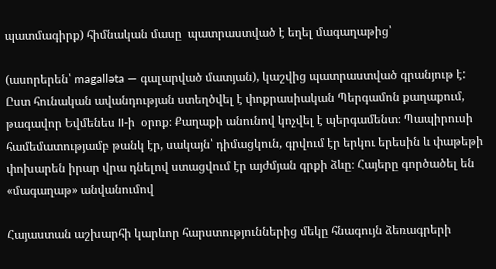պատմագիրք) հիմնական մասը  պատրաստված է եղել մագաղաթից՝

(ասորերեն՝ magalləta — գալարված մատյան), կաշվից պատրաստված գրանյութ է: Ըստ հունական ավանդության ստեղծվել է փոքրասիական Պերգամոն քաղաքում, թագավոր Եվմենես II-ի  օրոք։ Քաղաքի անունով կոչվել է պերգամենտ։ Պապիրուսի համեմատությամբ թանկ էր, սակայն՝ դիմացկուն, գրվում էր երկու երեսին և փաթեթի փոխարեն իրար վրա դնելով ստացվում էր այժմյան գրքի ձևը։ Հայերը գործածել են «մագաղաթ» անվանումով

Հայաստան աշխարհի կարևոր հարստություններից մեկը հնագույն ձեռագրերի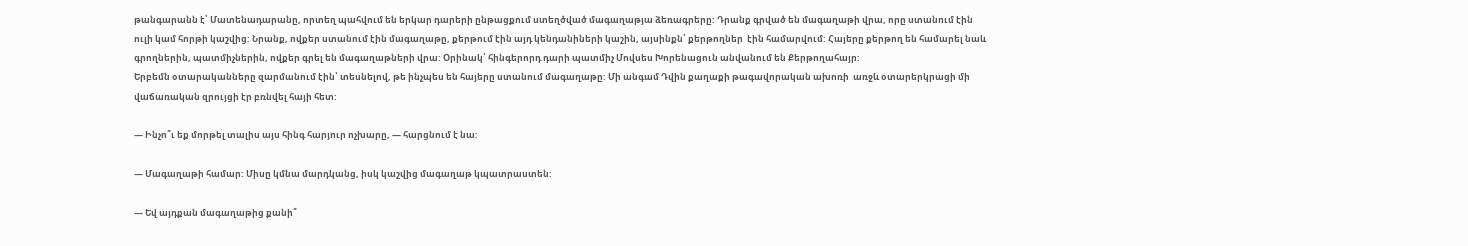թանգարանն է՝ Մատենադարանը, որտեղ պահվում են երկար դարերի ընթացքում ստեղծված մագաղաթյա ձեռագրերը: Դրանք գրված են մագաղաթի վրա, որը ստանում էին ուլի կամ հորթի կաշվից: Նրանք, ովքեր ստանում էին մագաղաթը, քերթում էին այդ կենդանիների կաշին, այսինքն՝ քերթողներ  էին համարվում: Հայերը քերթող են համարել նաև գրողներին, պատմիչներին, ովքեր գրել են մագաղաթների վրա: Օրինակ՝ հինգերորդ դարի պատմիչ Մովսես Խորենացուն անվանում են Քերթողահայր:
Երբեմն օտարականները զարմանում էին՝ տեսնելով, թե ինչպես են հայերը ստանում մագաղաթը: Մի անգամ Դվին քաղաքի թագավորական ախոռի  առջև օտարերկրացի մի վաճառական զրույցի էր բռնվել հայի հետ:

— Ինչո՞ւ եք մորթել տալիս այս հինգ հարյուր ոչխարը, — հարցնում է նա:

— Մագաղաթի համար: Միսը կմնա մարդկանց, իսկ կաշվից մագաղաթ կպատրաստեն:

— Եվ այդքան մագաղաթից քանի՞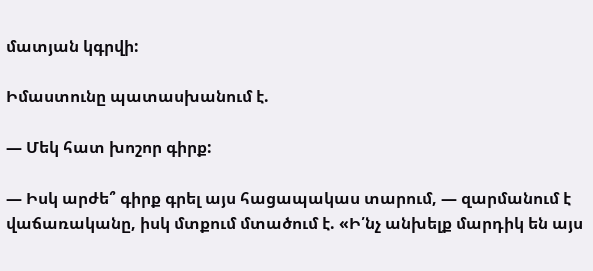մատյան կգրվի:

Իմաստունը պատասխանում է.

— Մեկ հատ խոշոր գիրք:

— Իսկ արժե՞ գիրք գրել այս հացապակաս տարում, — զարմանում է վաճառականը, իսկ մտքում մտածում է. «Ի՛նչ անխելք մարդիկ են այս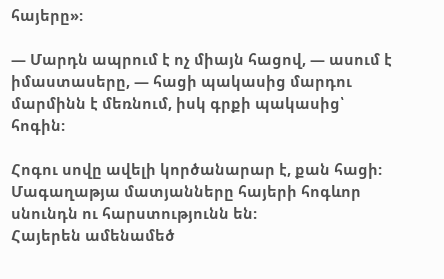հայերը»:

— Մարդն ապրում է ոչ միայն հացով, — ասում է իմաստասերը, — հացի պակասից մարդու մարմինն է մեռնում, իսկ գրքի պակասից՝ հոգին:

Հոգու սովը ավելի կործանարար է, քան հացի: Մագաղաթյա մատյանները հայերի հոգևոր սնունդն ու հարստությունն են:
Հայերեն ամենամեծ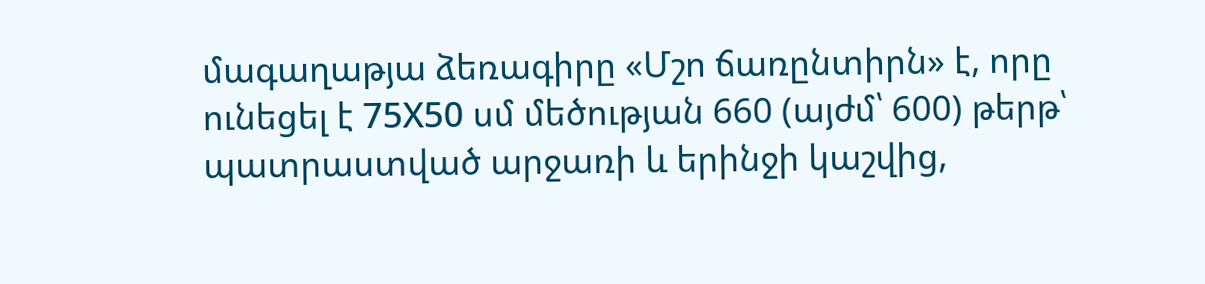մագաղաթյա ձեռագիրը «Մշո ճառընտիրն» է, որը ունեցել է 75Х50 սմ մեծության 660 (այժմ՝ 600) թերթ՝ պատրաստված արջառի և երինջի կաշվից,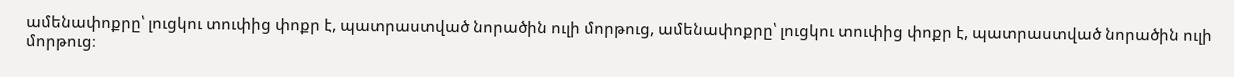ամենափոքրը՝ լուցկու տուփից փոքր է, պատրաստված նորածին ուլի մորթուց, ամենափոքրը՝ լուցկու տուփից փոքր է, պատրաստված նորածին ուլի մորթուց։